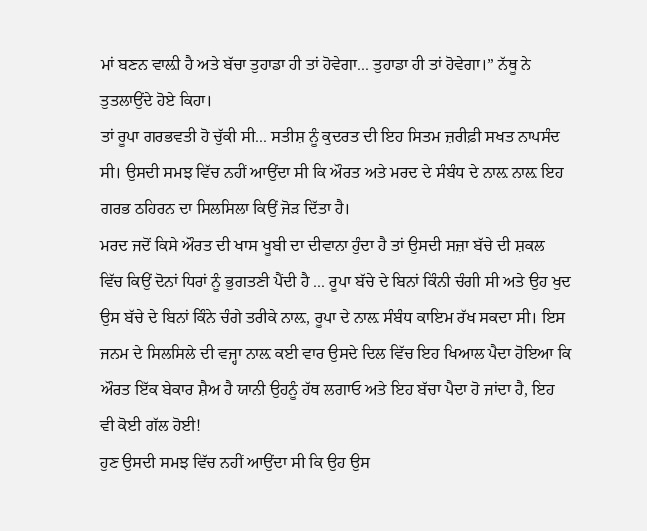ਮਾਂ ਬਣਨ ਵਾਲ਼ੀ ਹੈ ਅਤੇ ਬੱਚਾ ਤੁਹਾਡਾ ਹੀ ਤਾਂ ਹੋਵੇਗਾ... ਤੁਹਾਡਾ ਹੀ ਤਾਂ ਹੋਵੇਗਾ।” ਨੱਥੂ ਨੇ ਤੁਤਲਾਉਂਦੇ ਹੋਏ ਕਿਹਾ।
ਤਾਂ ਰੂਪਾ ਗਰਭਵਤੀ ਹੋ ਚੁੱਕੀ ਸੀ... ਸਤੀਸ਼ ਨੂੰ ਕੁਦਰਤ ਦੀ ਇਹ ਸਿਤਮ ਜ਼ਰੀਫ਼ੀ ਸਖਤ ਨਾਪਸੰਦ ਸੀ। ਉਸਦੀ ਸਮਝ ਵਿੱਚ ਨਹੀਂ ਆਉਂਦਾ ਸੀ ਕਿ ਔਰਤ ਅਤੇ ਮਰਦ ਦੇ ਸੰਬੰਧ ਦੇ ਨਾਲ਼ ਨਾਲ਼ ਇਹ ਗਰਭ ਠਹਿਰਨ ਦਾ ਸਿਲਸਿਲਾ ਕਿਉਂ ਜੋੜ ਦਿੱਤਾ ਹੈ।
ਮਰਦ ਜਦੋਂ ਕਿਸੇ ਔਰਤ ਦੀ ਖਾਸ ਖੂਬੀ ਦਾ ਦੀਵਾਨਾ ਹੁੰਦਾ ਹੈ ਤਾਂ ਉਸਦੀ ਸਜ਼ਾ ਬੱਚੇ ਦੀ ਸ਼ਕਲ ਵਿੱਚ ਕਿਉਂ ਦੋਨਾਂ ਧਿਰਾਂ ਨੂੰ ਭੁਗਤਣੀ ਪੈਂਦੀ ਹੈ ... ਰੂਪਾ ਬੱਚੇ ਦੇ ਬਿਨਾਂ ਕਿੰਨੀ ਚੰਗੀ ਸੀ ਅਤੇ ਉਹ ਖੁਦ ਉਸ ਬੱਚੇ ਦੇ ਬਿਨਾਂ ਕਿੰਨੇ ਚੰਗੇ ਤਰੀਕੇ ਨਾਲ਼, ਰੂਪਾ ਦੇ ਨਾਲ਼ ਸੰਬੰਧ ਕਾਇਮ ਰੱਖ ਸਕਦਾ ਸੀ। ਇਸ ਜਨਮ ਦੇ ਸਿਲਸਿਲੇ ਦੀ ਵਜ੍ਹਾ ਨਾਲ਼ ਕਈ ਵਾਰ ਉਸਦੇ ਦਿਲ ਵਿੱਚ ਇਹ ਖਿਆਲ ਪੈਦਾ ਹੋਇਆ ਕਿ ਔਰਤ ਇੱਕ ਬੇਕਾਰ ਸ਼ੈਅ ਹੈ ਯਾਨੀ ਉਹਨੂੰ ਹੱਥ ਲਗਾਓ ਅਤੇ ਇਹ ਬੱਚਾ ਪੈਦਾ ਹੋ ਜਾਂਦਾ ਹੈ, ਇਹ ਵੀ ਕੋਈ ਗੱਲ ਹੋਈ!
ਹੁਣ ਉਸਦੀ ਸਮਝ ਵਿੱਚ ਨਹੀਂ ਆਉਂਦਾ ਸੀ ਕਿ ਉਹ ਉਸ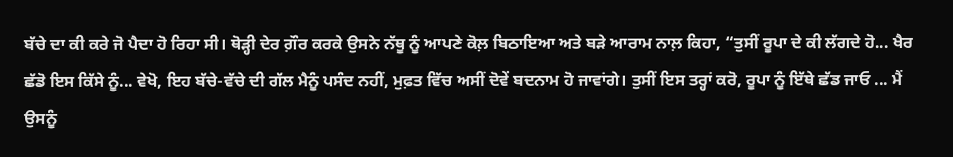ਬੱਚੇ ਦਾ ਕੀ ਕਰੇ ਜੋ ਪੈਦਾ ਹੋ ਰਿਹਾ ਸੀ। ਥੋੜ੍ਹੀ ਦੇਰ ਗ਼ੌਰ ਕਰਕੇ ਉਸਨੇ ਨੱਥੂ ਨੂੰ ਆਪਣੇ ਕੋਲ਼ ਬਿਠਾਇਆ ਅਤੇ ਬੜੇ ਆਰਾਮ ਨਾਲ਼ ਕਿਹਾ, “ਤੁਸੀਂ ਰੂਪਾ ਦੇ ਕੀ ਲੱਗਦੇ ਹੋ... ਖੈਰ ਛੱਡੋ ਇਸ ਕਿੱਸੇ ਨੂੰ... ਵੇਖੋ, ਇਹ ਬੱਚੇ-ਵੱਚੇ ਦੀ ਗੱਲ ਮੈਨੂੰ ਪਸੰਦ ਨਹੀਂ, ਮੁਫ਼ਤ ਵਿੱਚ ਅਸੀਂ ਦੋਵੇਂ ਬਦਨਾਮ ਹੋ ਜਾਵਾਂਗੇ। ਤੁਸੀਂ ਇਸ ਤਰ੍ਹਾਂ ਕਰੋ, ਰੂਪਾ ਨੂੰ ਇੱਥੇ ਛੱਡ ਜਾਓ ... ਮੈਂ ਉਸਨੂੰ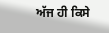ਅੱਜ ਹੀ ਕਿਸੇ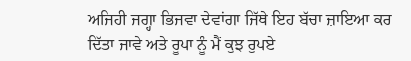ਅਜਿਹੀ ਜਗ੍ਹਾ ਭਿਜਵਾ ਦੇਵਾਂਗਾ ਜਿੱਥੇ ਇਹ ਬੱਚਾ ਜ਼ਾਇਆ ਕਰ ਦਿੱਤਾ ਜਾਵੇ ਅਤੇ ਰੂਪਾ ਨੂੰ ਮੈਂ ਕੁਝ ਰੁਪਏ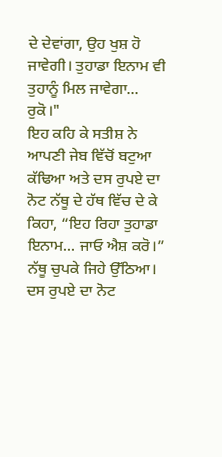ਦੇ ਦੇਵਾਂਗਾ, ਉਹ ਖੁਸ਼ ਹੋ ਜਾਵੇਗੀ। ਤੁਹਾਡਾ ਇਨਾਮ ਵੀ ਤੁਹਾਨੂੰ ਮਿਲ ਜਾਵੇਗਾ... ਰੁਕੋ।"
ਇਹ ਕਹਿ ਕੇ ਸਤੀਸ਼ ਨੇ ਆਪਣੀ ਜੇਬ ਵਿੱਚੋਂ ਬਟੁਆ ਕੱਢਿਆ ਅਤੇ ਦਸ ਰੁਪਏ ਦਾ ਨੋਟ ਨੱਥੂ ਦੇ ਹੱਥ ਵਿੱਚ ਦੇ ਕੇ ਕਿਹਾ, “ਇਹ ਰਿਹਾ ਤੁਹਾਡਾ ਇਨਾਮ... ਜਾਓ ਐਸ਼ ਕਰੋ।”
ਨੱਥੂ ਚੁਪਕੇ ਜਿਹੇ ਉੱਠਿਆ। ਦਸ ਰੁਪਏ ਦਾ ਨੋਟ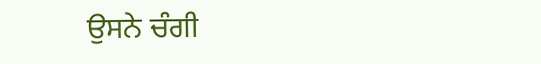ਉਸਨੇ ਚੰਗੀ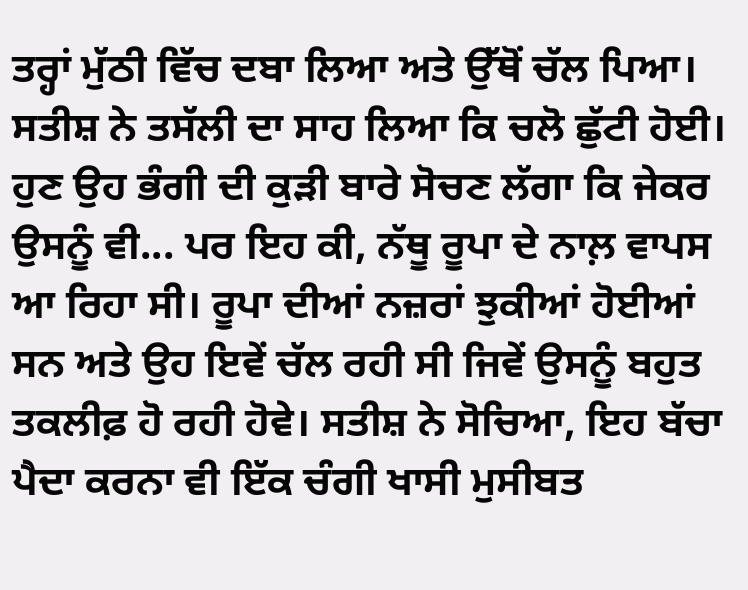ਤਰ੍ਹਾਂ ਮੁੱਠੀ ਵਿੱਚ ਦਬਾ ਲਿਆ ਅਤੇ ਉੱਥੋਂ ਚੱਲ ਪਿਆ। ਸਤੀਸ਼ ਨੇ ਤਸੱਲੀ ਦਾ ਸਾਹ ਲਿਆ ਕਿ ਚਲੋ ਛੁੱਟੀ ਹੋਈ। ਹੁਣ ਉਹ ਭੰਗੀ ਦੀ ਕੁੜੀ ਬਾਰੇ ਸੋਚਣ ਲੱਗਾ ਕਿ ਜੇਕਰ ਉਸਨੂੰ ਵੀ... ਪਰ ਇਹ ਕੀ, ਨੱਥੂ ਰੂਪਾ ਦੇ ਨਾਲ਼ ਵਾਪਸ ਆ ਰਿਹਾ ਸੀ। ਰੂਪਾ ਦੀਆਂ ਨਜ਼ਰਾਂ ਝੁਕੀਆਂ ਹੋਈਆਂ ਸਨ ਅਤੇ ਉਹ ਇਵੇਂ ਚੱਲ ਰਹੀ ਸੀ ਜਿਵੇਂ ਉਸਨੂੰ ਬਹੁਤ ਤਕਲੀਫ਼ ਹੋ ਰਹੀ ਹੋਵੇ। ਸਤੀਸ਼ ਨੇ ਸੋਚਿਆ, ਇਹ ਬੱਚਾ ਪੈਦਾ ਕਰਨਾ ਵੀ ਇੱਕ ਚੰਗੀ ਖਾਸੀ ਮੁਸੀਬਤ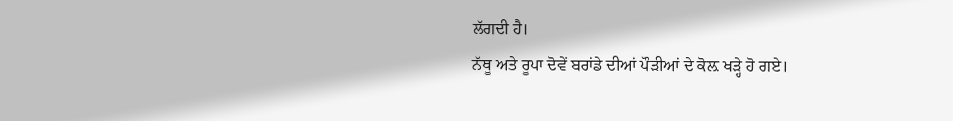ਲੱਗਦੀ ਹੈ।
ਨੱਥੂ ਅਤੇ ਰੂਪਾ ਦੋਵੇਂ ਬਰਾਂਡੇ ਦੀਆਂ ਪੌੜੀਆਂ ਦੇ ਕੋਲ਼ ਖੜ੍ਹੇ ਹੋ ਗਏ।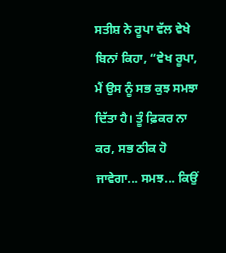ਸਤੀਸ਼ ਨੇ ਰੂਪਾ ਵੱਲ ਵੇਖੇ ਬਿਨਾਂ ਕਿਹਾ, “ਵੇਖ ਰੂਪਾ, ਮੈਂ ਉਸ ਨੂੰ ਸਭ ਕੁਝ ਸਮਝਾ ਦਿੱਤਾ ਹੈ। ਤੂੰ ਫ਼ਿਕਰ ਨਾ ਕਰ, ਸਭ ਠੀਕ ਹੋ ਜਾਵੇਗਾ... ਸਮਝ... ਕਿਉਂ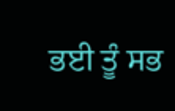ਭਈ ਤੂੰ ਸਭ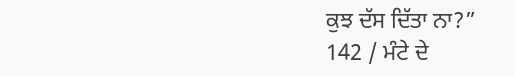ਕੁਝ ਦੱਸ ਦਿੱਤਾ ਨਾ?”
142 / ਮੰਟੇ ਦੇ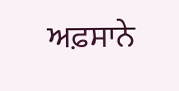ਅਫ਼ਸਾਨੇ